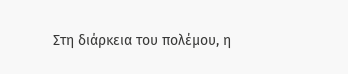Στη διάρκεια του πολέμου, η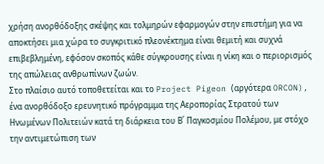χρήση ανορθόδοξης σκέψης και τολμηρών εφαρμογών στην επιστήμη για να αποκτήσει μια χώρα το συγκριτικό πλεονέκτημα είναι θεμιτή και συχνά επιβεβλημένη, εφόσον σκοπός κάθε σύγκρουσης είναι η νίκη και ο περιορισμός της απώλειας ανθρωπίνων ζωών.
Στο πλαίσιο αυτό τοποθετείται και το Project Pigeon (αργότερα ORCON), ένα ανορθόδοξο ερευνητικό πρόγραμμα της Αεροπορίας Στρατού των Ηνωμένων Πολιτειών κατά τη διάρκεια του Β΄ Παγκοσμίου Πολέμου, με στόχο την αντιμετώπιση των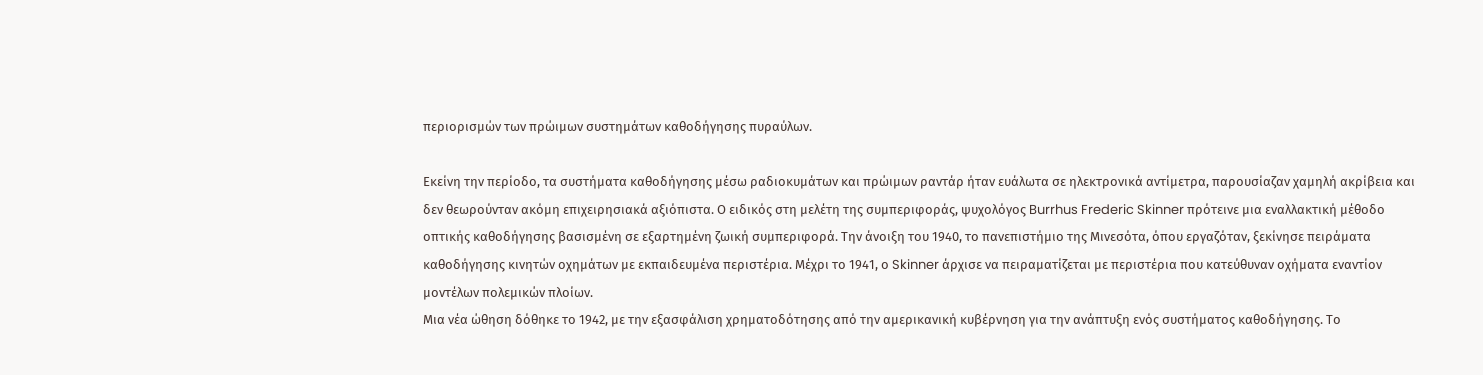περιορισμών των πρώιμων συστημάτων καθοδήγησης πυραύλων.

Εκείνη την περίοδο, τα συστήματα καθοδήγησης μέσω ραδιοκυμάτων και πρώιμων ραντάρ ήταν ευάλωτα σε ηλεκτρονικά αντίμετρα, παρουσίαζαν χαμηλή ακρίβεια και δεν θεωρούνταν ακόμη επιχειρησιακά αξιόπιστα. Ο ειδικός στη μελέτη της συμπεριφοράς, ψυχολόγος Burrhus Frederic Skinner πρότεινε μια εναλλακτική μέθοδο οπτικής καθοδήγησης βασισμένη σε εξαρτημένη ζωική συμπεριφορά. Την άνοιξη του 1940, το πανεπιστήμιο της Μινεσότα, όπου εργαζόταν, ξεκίνησε πειράματα καθοδήγησης κινητών οχημάτων με εκπαιδευμένα περιστέρια. Μέχρι το 1941, ο Skinner άρχισε να πειραματίζεται με περιστέρια που κατεύθυναν οχήματα εναντίον μοντέλων πολεμικών πλοίων.
Μια νέα ώθηση δόθηκε το 1942, με την εξασφάλιση χρηματοδότησης από την αμερικανική κυβέρνηση για την ανάπτυξη ενός συστήματος καθοδήγησης. Το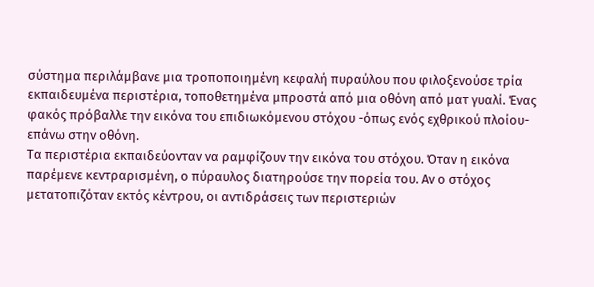σύστημα περιλάμβανε μια τροποποιημένη κεφαλή πυραύλου που φιλοξενούσε τρία εκπαιδευμένα περιστέρια, τοποθετημένα μπροστά από μια οθόνη από ματ γυαλί. Ένας φακός πρόβαλλε την εικόνα του επιδιωκόμενου στόχου -όπως ενός εχθρικού πλοίου- επάνω στην οθόνη.
Tα περιστέρια εκπαιδεύονταν να ραμφίζουν την εικόνα του στόχου. Όταν η εικόνα παρέμενε κεντραρισμένη, ο πύραυλος διατηρούσε την πορεία του. Αν ο στόχος μετατοπιζόταν εκτός κέντρου, οι αντιδράσεις των περιστεριών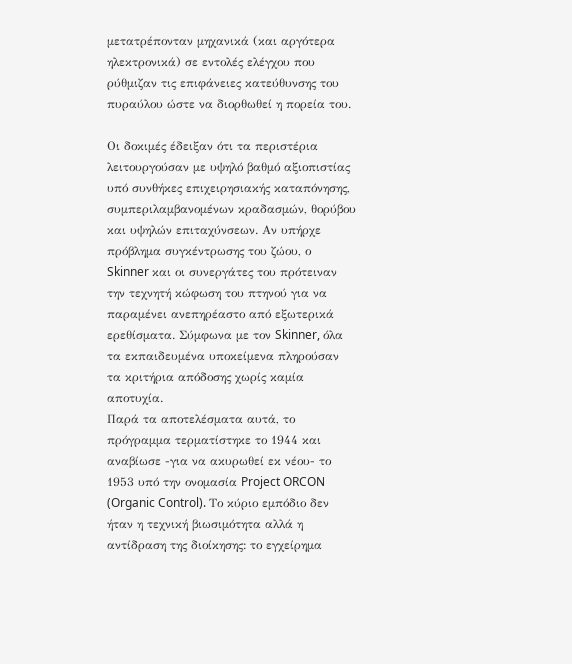μετατρέπονταν μηχανικά (και αργότερα ηλεκτρονικά) σε εντολές ελέγχου που ρύθμιζαν τις επιφάνειες κατεύθυνσης του πυραύλου ώστε να διορθωθεί η πορεία του.

Οι δοκιμές έδειξαν ότι τα περιστέρια λειτουργούσαν με υψηλό βαθμό αξιοπιστίας υπό συνθήκες επιχειρησιακής καταπόνησης, συμπεριλαμβανομένων κραδασμών, θορύβου και υψηλών επιταχύνσεων. Αν υπήρχε πρόβλημα συγκέντρωσης του ζώου, ο Skinner και οι συνεργάτες του πρότειναν την τεχνητή κώφωση του πτηνού για να παραμένει ανεπηρέαστο από εξωτερικά ερεθίσματα. Σύμφωνα με τον Skinner, όλα τα εκπαιδευμένα υποκείμενα πληρούσαν τα κριτήρια απόδοσης χωρίς καμία αποτυχία.
Παρά τα αποτελέσματα αυτά, το πρόγραμμα τερματίστηκε το 1944 και αναβίωσε -για να ακυρωθεί εκ νέου- το 1953 υπό την ονομασία Project ORCON (Organic Control). Το κύριο εμπόδιο δεν ήταν η τεχνική βιωσιμότητα αλλά η αντίδραση της διοίκησης: το εγχείρημα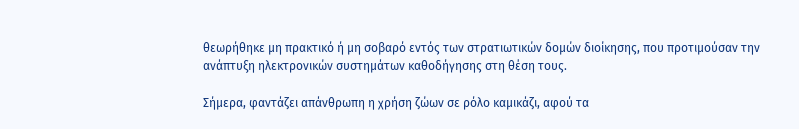θεωρήθηκε μη πρακτικό ή μη σοβαρό εντός των στρατιωτικών δομών διοίκησης, που προτιμούσαν την ανάπτυξη ηλεκτρονικών συστημάτων καθοδήγησης στη θέση τους.

Σήμερα, φαντάζει απάνθρωπη η χρήση ζώων σε ρόλο καμικάζι, αφού τα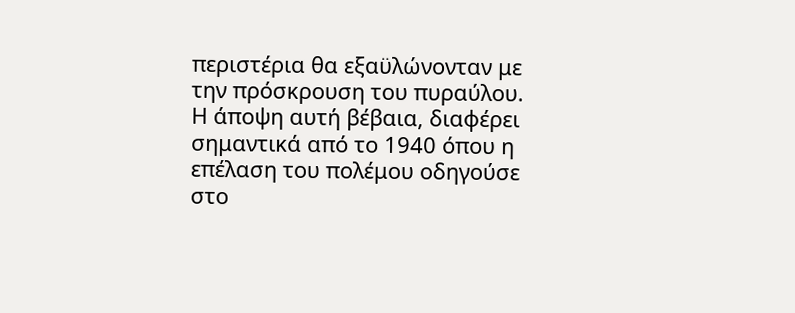περιστέρια θα εξαϋλώνονταν με την πρόσκρουση του πυραύλου. Η άποψη αυτή βέβαια, διαφέρει σημαντικά από το 1940 όπου η επέλαση του πολέμου οδηγούσε στο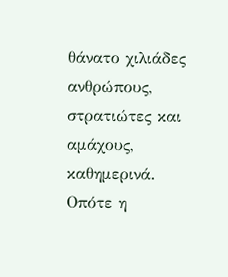θάνατο χιλιάδες ανθρώπους, στρατιώτες και αμάχους, καθημερινά. Οπότε η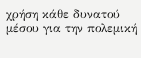χρήση κάθε δυνατού μέσου για την πολεμική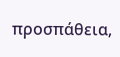προσπάθεια,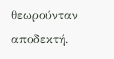θεωρούνταν αποδεκτή.